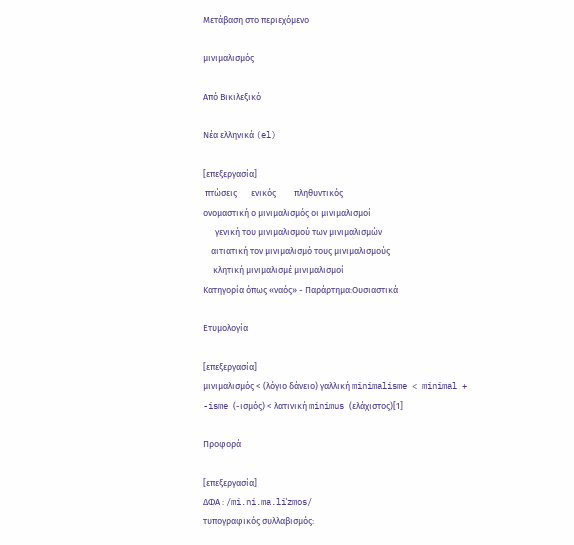Μετάβαση στο περιεχόμενο

μινιμαλισμός

Από Βικιλεξικό

Νέα ελληνικά (el)

[επεξεργασία]
 πτώσεις       ενικός         πληθυντικός
ονομαστική ο μινιμαλισμός οι μινιμαλισμοί
      γενική του μινιμαλισμού των μινιμαλισμών
    αιτιατική τον μινιμαλισμό τους μινιμαλισμούς
     κλητική μινιμαλισμέ μινιμαλισμοί
Κατηγορία όπως «ναός» - Παράρτημα:Ουσιαστικά

Ετυμολογία

[επεξεργασία]
μινιμαλισμός < (λόγιο δάνειο) γαλλική minimalisme < minimal + -isme (-ισμός) < λατινική minimus (ελάχιστος)[1]

Προφορά

[επεξεργασία]
ΔΦΑ : /mi.ni.ma.liˈzmos/
τυπογραφικός συλλαβισμός: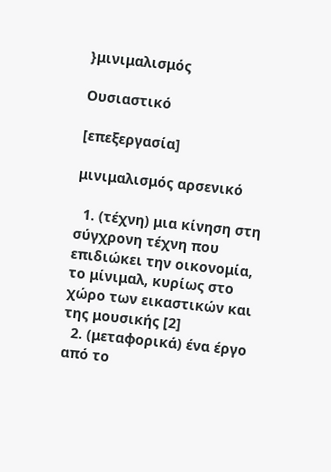}μινιμαλισμός

Ουσιαστικό

[επεξεργασία]

μινιμαλισμός αρσενικό

  1. (τέχνη) μια κίνηση στη σύγχρονη τέχνη που επιδιώκει την οικονομία, το μίνιμαλ, κυρίως στο χώρο των εικαστικών και της μουσικής [2]
  2. (μεταφορικά) ένα έργο από το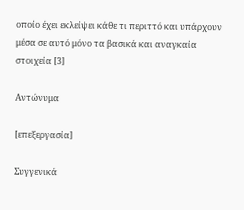οποίο έχει εκλείψει κάθε τι περιττό και υπάρχουν μέσα σε αυτό μόνο τα βασικά και αναγκαία στοιχεία [3]

Αντώνυμα

[επεξεργασία]

Συγγενικά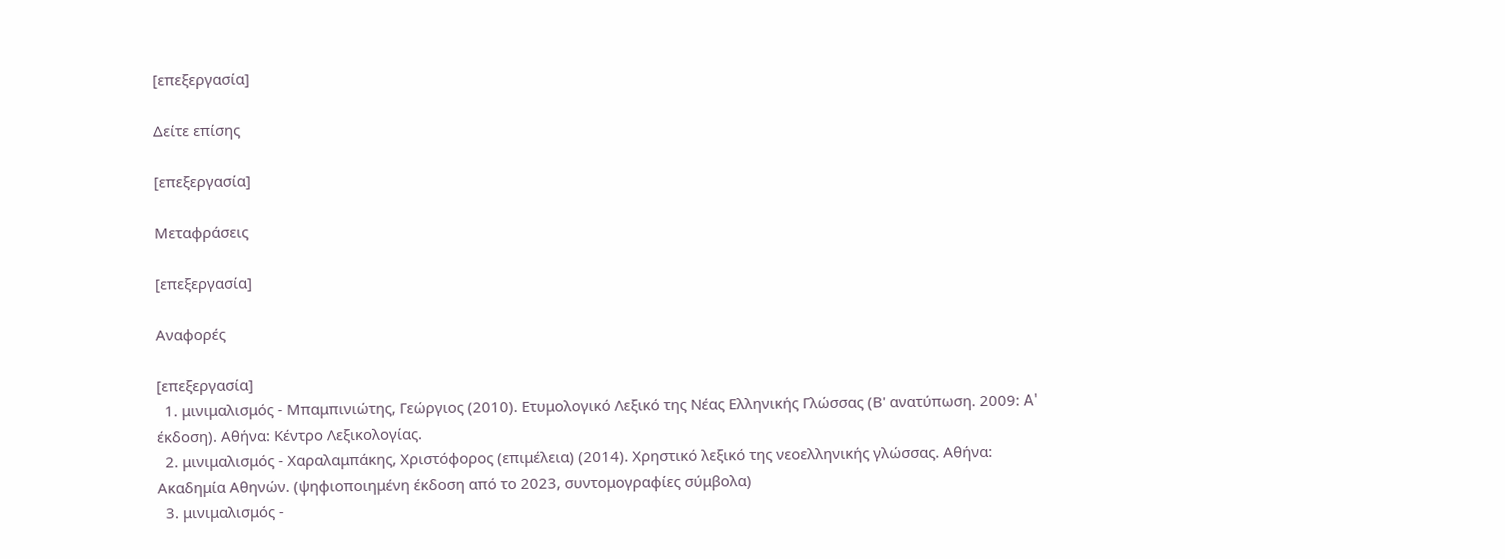[επεξεργασία]

Δείτε επίσης

[επεξεργασία]

Μεταφράσεις

[επεξεργασία]

Αναφορές

[επεξεργασία]
  1. μινιμαλισμός - Μπαμπινιώτης, Γεώργιος (2010). Ετυμολογικό Λεξικό της Νέας Ελληνικής Γλώσσας (Β' ανατύπωση. 2009: A' έκδοση). Αθήνα: Κέντρο Λεξικολογίας.
  2. μινιμαλισμός - Χαραλαμπάκης, Χριστόφορος (επιμέλεια) (2014). Χρηστικό λεξικό της νεοελληνικής γλώσσας. Αθήνα: Ακαδημία Αθηνών. (ψηφιοποιημένη έκδοση από το 2023, συντομογραφίες σύμβολα)
  3. μινιμαλισμός -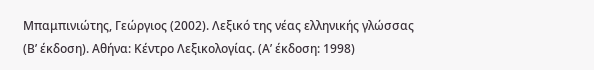Μπαμπινιώτης, Γεώργιος (2002). Λεξικό της νέας ελληνικής γλώσσας (Βʹ έκδοση). Αθήνα: Κέντρο Λεξικολογίας. (Αʹ έκδοση: 1998)